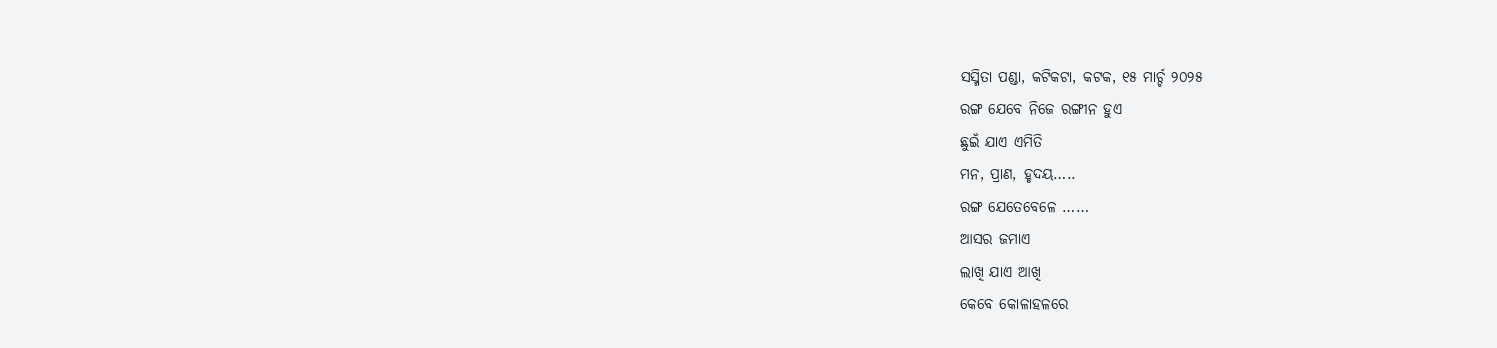ସସ୍ମିତା ପଣ୍ଡା, କଟିକଟା, କଟକ, ୧୫ ମାର୍ଚ୍ଚ ୨୦୨୫
ରଙ୍ଗ ଯେବେ ନିଜେ ରଙ୍ଗୀନ ହୁଏ
ଛୁଇଁ ଯାଏ ଏମିତି
ମନ, ପ୍ରାଣ, ହୃଦୟ…..
ରଙ୍ଗ ଯେତେବେଳେ ……
ଆସର ଜମାଏ
ଲାଖି ଯାଏ ଆଖି
କେବେ କୋଳାହଳରେ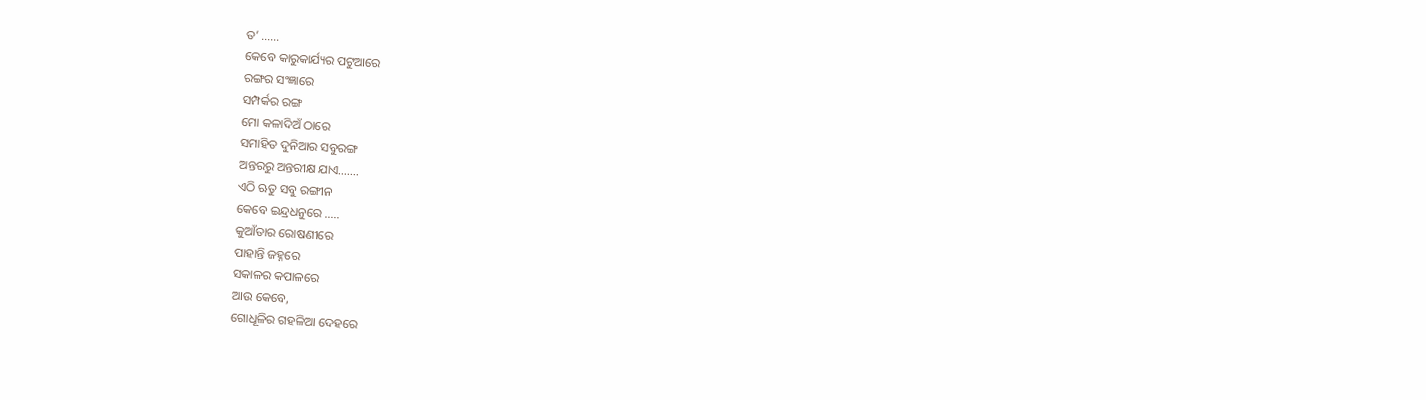ତ’ ……
କେବେ କାରୁକାର୍ଯ୍ୟର ପଟୁଆରେ
ରଙ୍ଗର ସଂଜ୍ଞାରେ
ସମ୍ପର୍କର ରଙ୍ଗ
ମୋ କଳାଦିଅଁ ଠାରେ
ସମାହିତ ଦୁନିଆର ସବୁରଙ୍ଗ
ଅନ୍ତରରୁ ଅନ୍ତରୀକ୍ଷ ଯାଏ…….
ଏଠି ଋତୁ ସବୁ ରଙ୍ଗୀନ
କେବେ ଇନ୍ଦ୍ରଧନୁରେ …..
କୁଆଁତାର ରୋଷଣୀରେ
ପାହାନ୍ତି ଜହ୍ନରେ
ସକାଳର କପାଳରେ
ଆଉ କେବେ,
ଗୋଧୂଳିର ଗହଳିଆ ଦେହରେ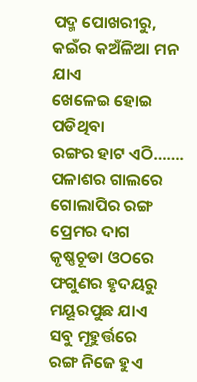ପଦ୍ମ ପୋଖରୀରୁ,
କଇଁର କଅଁଳିଆ ମନ ଯାଏ
ଖେଳେଇ ହୋଇ ପଡିଥିବା
ରଙ୍ଗର ହାଟ ଏଠି…….
ପଳାଶର ଗାଲରେ ଗୋଲାପିର ରଙ୍ଗ
ପ୍ରେମର ଦାଗ
କୃଷ୍ଣଚୂଡା ଓଠରେ
ଫଗୁଣର ହୃଦୟରୁ
ମୟୂରପୁଛ ଯାଏ
ସବୁ ମୂହୁର୍ତ୍ତରେ
ରଙ୍ଗ ନିଜେ ହୁଏ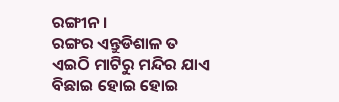ରଙ୍ଗୀନ ।
ରଙ୍ଗର ଏନ୍ତୁଡିଶାଳ ତ
ଏଇଠି ମାଟିରୁ ମନ୍ଦିର ଯାଏ
ବିଛାଇ ହୋଇ ହୋଇ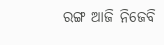ରଙ୍ଗ ଆଜି ନିଜେବି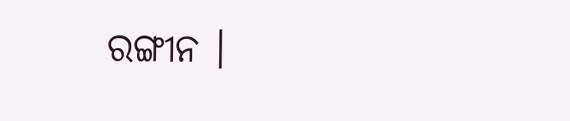ରଙ୍ଗୀନ ।